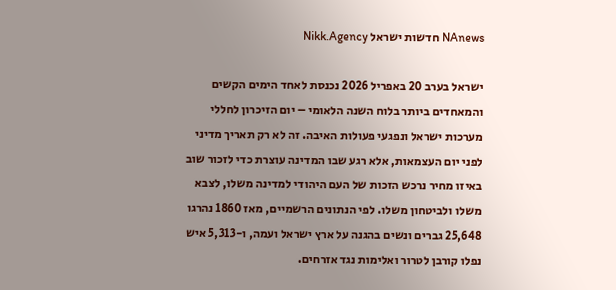NAnews חדשות ישראל Nikk.Agency

ישראל בערב 20 באפריל 2026 נכנסת לאחד הימים הקשים והמאחדים ביותר בלוח השנה הלאומי – יום הזיכרון לחללי מערכות ישראל ונפגעי פעולות האיבה. זה לא רק תאריך מדיני לפני יום העצמאות, אלא רגע שבו המדינה עוצרת כדי לזכור שוב באיזו מחיר נרכש הזכות של העם היהודי למדינה משלו, לצבא משלו ולביטחון משלו. לפי הנתונים הרשמיים, מאז 1860 נהרגו 25,648 גברים ונשים בהגנה על ארץ ישראל ועמה, ו-5,313 איש נפלו קורבן לטרור ואלימות נגד אזרחים.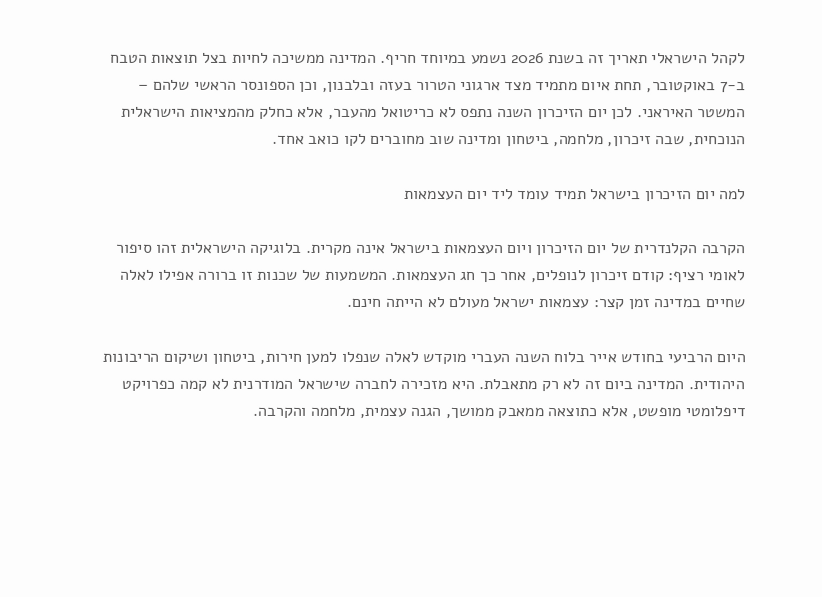לקהל הישראלי תאריך זה בשנת 2026 נשמע במיוחד חריף. המדינה ממשיכה לחיות בצל תוצאות הטבח ב-7 באוקטובר, תחת איום מתמיד מצד ארגוני הטרור בעזה ובלבנון, וכן הספונסר הראשי שלהם – המשטר האיראני. לכן יום הזיכרון השנה נתפס לא כריטואל מהעבר, אלא כחלק מהמציאות הישראלית הנוכחית, שבה זיכרון, מלחמה, ביטחון ומדינה שוב מחוברים לקו כואב אחד.

למה יום הזיכרון בישראל תמיד עומד ליד יום העצמאות

הקרבה הקלנדרית של יום הזיכרון ויום העצמאות בישראל אינה מקרית. בלוגיקה הישראלית זהו סיפור לאומי רציף: קודם זיכרון לנופלים, אחר כך חג העצמאות. המשמעות של שכנות זו ברורה אפילו לאלה שחיים במדינה זמן קצר: עצמאות ישראל מעולם לא הייתה חינם.

היום הרביעי בחודש אייר בלוח השנה העברי מוקדש לאלה שנפלו למען חירות, ביטחון ושיקום הריבונות היהודית. המדינה ביום זה לא רק מתאבלת. היא מזכירה לחברה שישראל המודרנית לא קמה כפרויקט דיפלומטי מופשט, אלא כתוצאה ממאבק ממושך, הגנה עצמית, מלחמה והקרבה.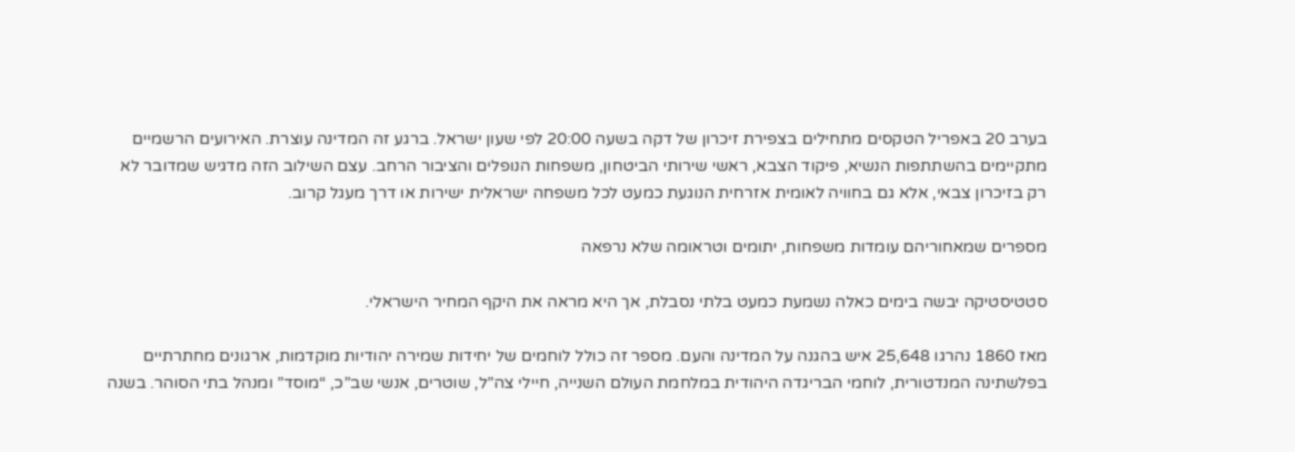בערב 20 באפריל הטקסים מתחילים בצפירת זיכרון של דקה בשעה 20:00 לפי שעון ישראל. ברגע זה המדינה עוצרת. האירועים הרשמיים מתקיימים בהשתתפות הנשיא, פיקוד הצבא, ראשי שירותי הביטחון, משפחות הנופלים והציבור הרחב. עצם השילוב הזה מדגיש שמדובר לא רק בזיכרון צבאי, אלא גם בחוויה לאומית אזרחית הנוגעת כמעט לכל משפחה ישראלית ישירות או דרך מעגל קרוב.

מספרים שמאחוריהם עומדות משפחות, יתומים וטראומה שלא נרפאה

סטטיסטיקה יבשה בימים כאלה נשמעת כמעט בלתי נסבלת, אך היא מראה את היקף המחיר הישראלי.

מאז 1860 נהרגו 25,648 איש בהגנה על המדינה והעם. מספר זה כולל לוחמים של יחידות שמירה יהודיות מוקדמות, ארגונים מחתרתיים בפלשתינה המנדטורית, לוחמי הבריגדה היהודית במלחמת העולם השנייה, חיילי צה”ל, שוטרים, אנשי שב”כ, “מוסד” ומנהל בתי הסוהר. בשנה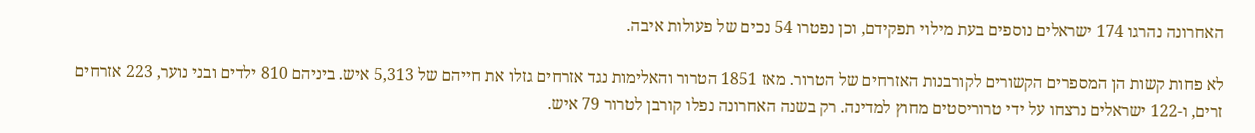האחרונה נהרגו 174 ישראלים נוספים בעת מילוי תפקידם, וכן נפטרו 54 נכים של פעולות איבה.

לא פחות קשות הן המספרים הקשורים לקורבנות האזרחים של הטרור. מאז 1851 הטרור והאלימות נגד אזרחים גזלו את חייהם של 5,313 איש. ביניהם 810 ילדים ובני נוער, 223 אזרחים זרים, ו-122 ישראלים נרצחו על ידי טרוריסטים מחוץ למדינה. רק בשנה האחרונה נפלו קורבן לטרור 79 איש.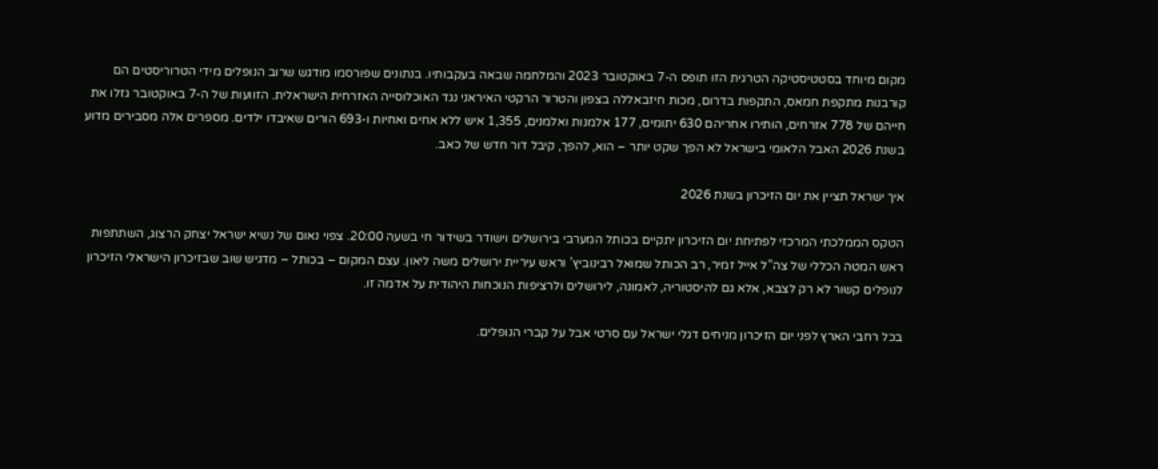מקום מיוחד בסטטיסטיקה הטרגית הזו תופס ה-7 באוקטובר 2023 והמלחמה שבאה בעקבותיו. בנתונים שפורסמו מודגש שרוב הנופלים מידי הטרוריסטים הם קורבנות מתקפת חמאס, התקפות בדרום, מכות חיזבאללה בצפון והטרור הרקטי האיראני נגד האוכלוסייה האזרחית הישראלית. הזוועות של ה-7 באוקטובר גזלו את חייהם של 778 אזרחים, הותירו אחריהם 630 יתומים, 177 אלמנות ואלמנים, 1,355 איש ללא אחים ואחיות ו-693 הורים שאיבדו ילדים. מספרים אלה מסבירים מדוע בשנת 2026 האבל הלאומי בישראל לא הפך שקט יותר – הוא, להפך, קיבל דור חדש של כאב.

איך ישראל תציין את יום הזיכרון בשנת 2026

הטקס הממלכתי המרכזי לפתיחת יום הזיכרון יתקיים בכותל המערבי בירושלים וישודר בשידור חי בשעה 20:00. צפוי נאום של נשיא ישראל יצחק הרצוג, השתתפות ראש המטה הכללי של צה”ל אייל זמיר, רב הכותל שמואל רבינוביץ’ וראש עיריית ירושלים משה ליאון. עצם המקום – בכותל – מדגיש שוב שבזיכרון הישראלי הזיכרון לנופלים קשור לא רק לצבא, אלא גם להיסטוריה, לאמונה, לירושלים ולרציפות הנוכחות היהודית על אדמה זו.

בכל רחבי הארץ לפני יום הזיכרון מניחים דגלי ישראל עם סרטי אבל על קברי הנופלים.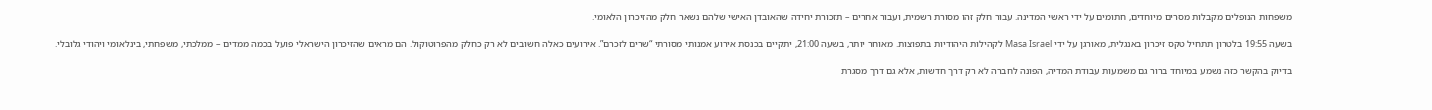משפחות הנופלים מקבלות מסרים מיוחדים, חתומים על ידי ראשי המדינה. עבור חלק זהו מסורת רשמית, ועבור אחרים – תזכורת יחידה שהאובדן האישי שלהם נשאר חלק מהזיכרון הלאומי.

בשעה 19:55 בלטרון תתחיל טקס זיכרון באנגלית, מאורגן על ידי Masa Israel לקהילות היהודיות בתפוצות. מאוחר יותר, בשעה 21:00, יתקיים בכנסת אירוע אמנותי מסורתי “שרים לזכרם”. אירועים כאלה חשובים לא רק כחלק מהפרוטוקול. הם מראים שהזיכרון הישראלי פועל בכמה ממדים – ממלכתי, משפחתי, בינלאומי ויהודי גלובלי.

בדיוק בהקשר כזה נשמע במיוחד ברור גם משמעות עבודת המדיה, הפונה לחברה לא רק דרך חדשות, אלא גם דרך מסגרת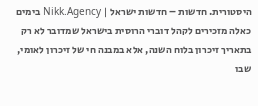היסטורית. חדשות – חדשות ישראל | Nikk.Agency בימים כאלה מזכירים לקהל דוברי הרוסית בישראל שמדובר לא רק בתאריך זיכרון בלוח השנה, אלא במבנה חי של זיכרון לאומי, שבו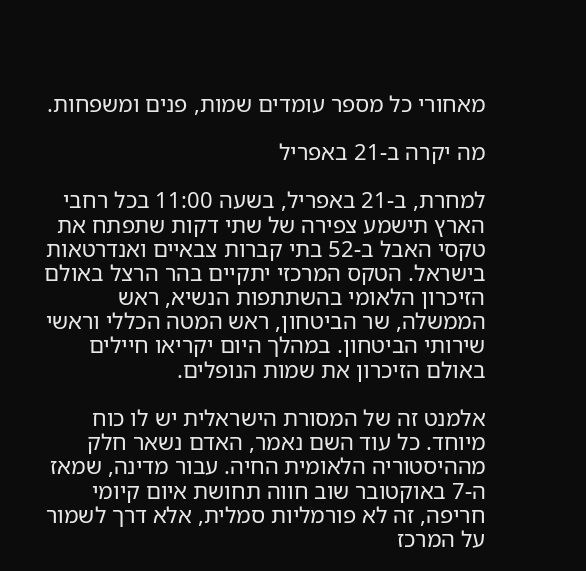מאחורי כל מספר עומדים שמות, פנים ומשפחות.

מה יקרה ב-21 באפריל

למחרת, ב-21 באפריל, בשעה 11:00 בכל רחבי הארץ תישמע צפירה של שתי דקות שתפתח את טקסי האבל ב-52 בתי קברות צבאיים ואנדרטאות בישראל. הטקס המרכזי יתקיים בהר הרצל באולם הזיכרון הלאומי בהשתתפות הנשיא, ראש הממשלה, שר הביטחון, ראש המטה הכללי וראשי שירותי הביטחון. במהלך היום יקריאו חיילים באולם הזיכרון את שמות הנופלים.

אלמנט זה של המסורת הישראלית יש לו כוח מיוחד. כל עוד השם נאמר, האדם נשאר חלק מההיסטוריה הלאומית החיה. עבור מדינה, שמאז ה-7 באוקטובר שוב חווה תחושת איום קיומי חריפה, זה לא פורמליות סמלית, אלא דרך לשמור על המרכז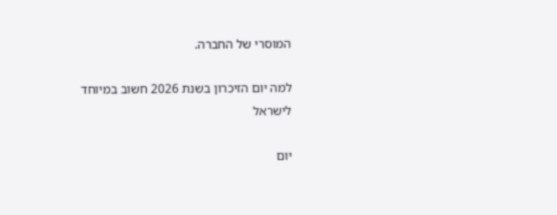המוסרי של החברה.

למה יום הזיכרון בשנת 2026 חשוב במיוחד לישראל

יום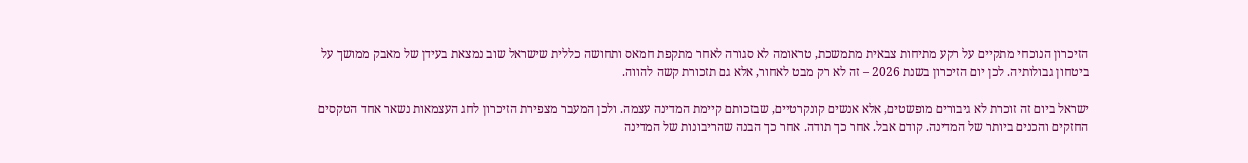הזיכרון הנוכחי מתקיים על רקע מתיחות צבאית מתמשכת, טראומה לא סגורה לאחר מתקפת חמאס ותחושה כללית שישראל שוב נמצאת בעידן של מאבק ממושך על ביטחון גבולותיה. לכן יום הזיכרון בשנת 2026 – זה לא רק מבט לאחור, אלא גם תזכורת קשה להווה.

ישראל ביום זה זוכרת לא גיבורים מופשטים, אלא אנשים קונקרטיים, שבזכותם קיימת המדינה עצמה. ולכן המעבר מצפירת הזיכרון לחג העצמאות נשאר אחד הטקסים החזקים והכנים ביותר של המדינה. קודם אבל. אחר כך תודה. אחר כך הבנה שהריבונות של המדינה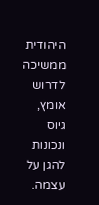היהודית ממשיכה לדרוש אומץ, גיוס ונכונות להגן על עצמה.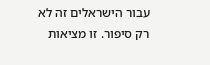עבור הישראלים זה לא רק סיפור. זו מציאות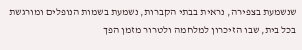שנשמעת בצפירה, נראית בבתי הקברות, נשמעת בשמות הנופלים ומורגשת בכל בית, שבו הזיכרון למלחמה ולטרור מזמן הפך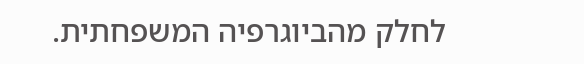לחלק מהביוגרפיה המשפחתית.